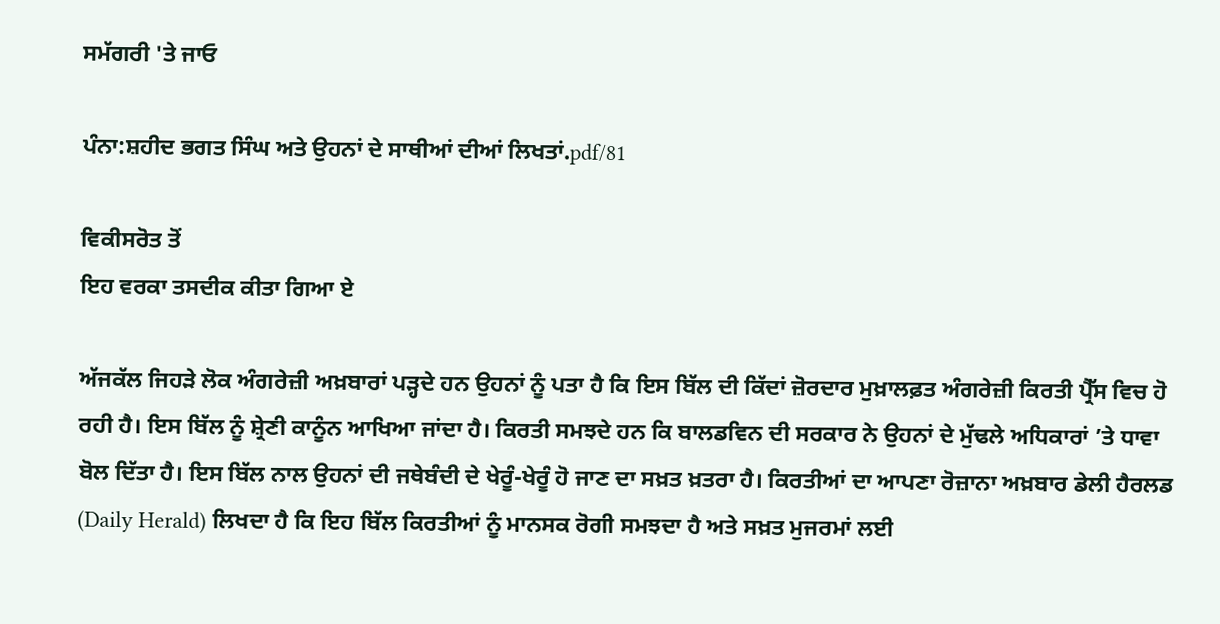ਸਮੱਗਰੀ 'ਤੇ ਜਾਓ

ਪੰਨਾ:ਸ਼ਹੀਦ ਭਗਤ ਸਿੰਘ ਅਤੇ ਉਹਨਾਂ ਦੇ ਸਾਥੀਆਂ ਦੀਆਂ ਲਿਖਤਾਂ.pdf/81

ਵਿਕੀਸਰੋਤ ਤੋਂ
ਇਹ ਵਰਕਾ ਤਸਦੀਕ ਕੀਤਾ ਗਿਆ ਏ

ਅੱਜਕੱਲ ਜਿਹੜੇ ਲੋਕ ਅੰਗਰੇਜ਼ੀ ਅਖ਼ਬਾਰਾਂ ਪੜ੍ਹਦੇ ਹਨ ਉਹਨਾਂ ਨੂੰ ਪਤਾ ਹੈ ਕਿ ਇਸ ਬਿੱਲ ਦੀ ਕਿੱਦਾਂ ਜ਼ੋਰਦਾਰ ਮੁਖ਼ਾਲਫ਼ਤ ਅੰਗਰੇਜ਼ੀ ਕਿਰਤੀ ਪ੍ਰੈੱਸ ਵਿਚ ਹੋ ਰਹੀ ਹੈ। ਇਸ ਬਿੱਲ ਨੂੰ ਸ਼੍ਰੇਣੀ ਕਾਨੂੰਨ ਆਖਿਆ ਜਾਂਦਾ ਹੈ। ਕਿਰਤੀ ਸਮਝਦੇ ਹਨ ਕਿ ਬਾਲਡਵਿਨ ਦੀ ਸਰਕਾਰ ਨੇ ਉਹਨਾਂ ਦੇ ਮੁੱਢਲੇ ਅਧਿਕਾਰਾਂ ’ਤੇ ਧਾਵਾ ਬੋਲ ਦਿੱਤਾ ਹੈ। ਇਸ ਬਿੱਲ ਨਾਲ ਉਹਨਾਂ ਦੀ ਜਥੇਬੰਦੀ ਦੇ ਖੇਰੂੰ-ਖੇਰੂੰ ਹੋ ਜਾਣ ਦਾ ਸਖ਼ਤ ਖ਼ਤਰਾ ਹੈ। ਕਿਰਤੀਆਂ ਦਾ ਆਪਣਾ ਰੋਜ਼ਾਨਾ ਅਖ਼ਬਾਰ ਡੇਲੀ ਹੈਰਲਡ (Daily Herald) ਲਿਖਦਾ ਹੈ ਕਿ ਇਹ ਬਿੱਲ ਕਿਰਤੀਆਂ ਨੂੰ ਮਾਨਸਕ ਰੋਗੀ ਸਮਝਦਾ ਹੈ ਅਤੇ ਸਖ਼ਤ ਮੁਜਰਮਾਂ ਲਈ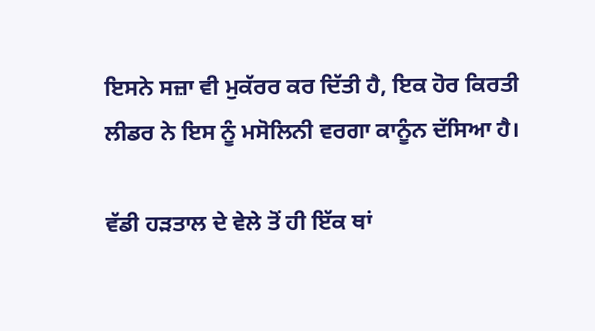ਇਸਨੇ ਸਜ਼ਾ ਵੀ ਮੁਕੱਰਰ ਕਰ ਦਿੱਤੀ ਹੈ, ਇਕ ਹੋਰ ਕਿਰਤੀ ਲੀਡਰ ਨੇ ਇਸ ਨੂੰ ਮਸੋਲਿਨੀ ਵਰਗਾ ਕਾਨੂੰਨ ਦੱਸਿਆ ਹੈ।

ਵੱਡੀ ਹੜਤਾਲ ਦੇ ਵੇਲੇ ਤੋਂ ਹੀ ਇੱਕ ਥਾਂ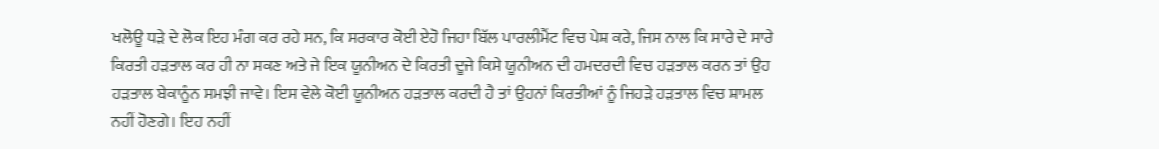ਖਲੋਊ ਧੜੇ ਦੇ ਲੋਕ ਇਹ ਮੰਗ ਕਰ ਰਹੇ ਸਨ, ਕਿ ਸਰਕਾਰ ਕੋਈ ਏਹੋ ਜਿਹਾ ਬਿੱਲ ਪਾਰਲੀਮੈਂਟ ਵਿਚ ਪੇਸ਼ ਕਰੇ, ਜਿਸ ਨਾਲ ਕਿ ਸਾਰੇ ਦੇ ਸਾਰੇ ਕਿਰਤੀ ਹੜਤਾਲ ਕਰ ਹੀ ਨਾ ਸਕਣ ਅਤੇ ਜੇ ਇਕ ਯੂਨੀਅਨ ਦੇ ਕਿਰਤੀ ਦੂਜੇ ਕਿਸੇ ਯੂਨੀਅਨ ਦੀ ਹਮਦਰਦੀ ਵਿਚ ਹੜਤਾਲ ਕਰਨ ਤਾਂ ਉਹ ਹੜਤਾਲ ਬੇਕਾਨੂੰਨ ਸਮਝੀ ਜਾਵੇ। ਇਸ ਵੇਲੇ ਕੋਈ ਯੂਨੀਅਨ ਹੜਤਾਲ ਕਰਦੀ ਹੈ ਤਾਂ ਉਹਨਾਂ ਕਿਰਤੀਆਂ ਨੂੰ ਜਿਹੜੇ ਹੜਤਾਲ ਵਿਚ ਸ਼ਾਮਲ ਨਹੀਂ ਹੋਣਗੇ। ਇਹ ਨਹੀਂ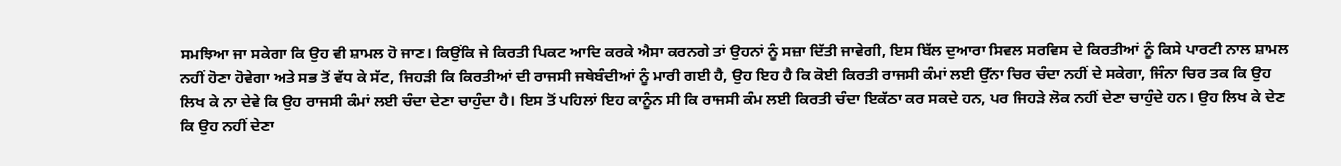ਸਮਝਿਆ ਜਾ ਸਕੇਗਾ ਕਿ ਉਹ ਵੀ ਸ਼ਾਮਲ ਹੋ ਜਾਣ। ਕਿਉਂਕਿ ਜੇ ਕਿਰਤੀ ਪਿਕਟ ਆਦਿ ਕਰਕੇ ਐਸਾ ਕਰਨਗੇ ਤਾਂ ਉਹਨਾਂ ਨੂੰ ਸਜ਼ਾ ਦਿੱਤੀ ਜਾਵੇਗੀ, ਇਸ ਬਿੱਲ ਦੁਆਰਾ ਸਿਵਲ ਸਰਵਿਸ ਦੇ ਕਿਰਤੀਆਂ ਨੂੰ ਕਿਸੇ ਪਾਰਟੀ ਨਾਲ ਸ਼ਾਮਲ ਨਹੀਂ ਹੋਣਾ ਹੋਵੇਗਾ ਅਤੇ ਸਭ ਤੋਂ ਵੱਧ ਕੇ ਸੱਟ, ਜਿਹੜੀ ਕਿ ਕਿਰਤੀਆਂ ਦੀ ਰਾਜਸੀ ਜਥੇਬੰਦੀਆਂ ਨੂੰ ਮਾਰੀ ਗਈ ਹੈ, ਉਹ ਇਹ ਹੈ ਕਿ ਕੋਈ ਕਿਰਤੀ ਰਾਜਸੀ ਕੰਮਾਂ ਲਈ ਉੱਨਾ ਚਿਰ ਚੰਦਾ ਨਹੀਂ ਦੇ ਸਕੇਗਾ, ਜਿੰਨਾ ਚਿਰ ਤਕ ਕਿ ਉਹ ਲਿਖ ਕੇ ਨਾ ਦੇਵੇ ਕਿ ਉਹ ਰਾਜਸੀ ਕੰਮਾਂ ਲਈ ਚੰਦਾ ਦੇਣਾ ਚਾਹੁੰਦਾ ਹੈ। ਇਸ ਤੋਂ ਪਹਿਲਾਂ ਇਹ ਕਾਨੂੰਨ ਸੀ ਕਿ ਰਾਜਸੀ ਕੰਮ ਲਈ ਕਿਰਤੀ ਚੰਦਾ ਇਕੱਠਾ ਕਰ ਸਕਦੇ ਹਨ, ਪਰ ਜਿਹੜੇ ਲੋਕ ਨਹੀਂ ਦੇਣਾ ਚਾਹੁੰਦੇ ਹਨ। ਉਹ ਲਿਖ ਕੇ ਦੇਣ ਕਿ ਉਹ ਨਹੀਂ ਦੇਣਾ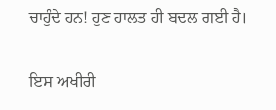ਚਾਹੁੰਦੇ ਹਨ! ਹੁਣ ਹਾਲਤ ਹੀ ਬਦਲ ਗਈ ਹੈ।

ਇਸ ਅਖੀਰੀ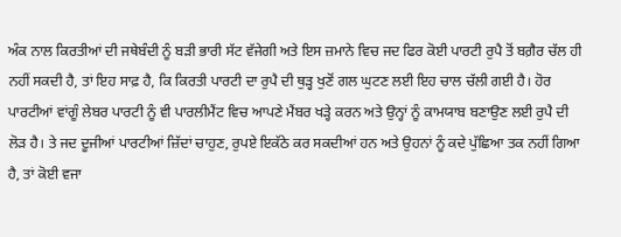ਅੰਕ ਨਾਲ ਕਿਰਤੀਆਂ ਦੀ ਜਥੇਬੰਦੀ ਨੂੰ ਬੜੀ ਭਾਰੀ ਸੱਟ ਵੱਜੇਗੀ ਅਤੇ ਇਸ ਜ਼ਮਾਨੇ ਵਿਚ ਜਦ ਫਿਰ ਕੋਈ ਪਾਰਟੀ ਰੁਪੈ ਤੋਂ ਬਗ਼ੈਰ ਚੱਲ ਹੀ ਨਹੀਂ ਸਕਦੀ ਹੈ, ਤਾਂ ਇਹ ਸਾਫ਼ ਹੈ, ਕਿ ਕਿਰਤੀ ਪਾਰਟੀ ਦਾ ਰੁਪੈ ਦੀ ਥੁੜ੍ਹ ਖੁਣੋਂ ਗਲ ਘੁਟਣ ਲਈ ਇਹ ਚਾਲ ਚੱਲੀ ਗਈ ਹੈ। ਹੋਰ ਪਾਰਟੀਆਂ ਵਾਂਗੂੰ ਲੇਬਰ ਪਾਰਟੀ ਨੂੰ ਵੀ ਪਾਰਲੀਮੈਂਟ ਵਿਚ ਆਪਣੇ ਮੈਂਬਰ ਖੜ੍ਹੇ ਕਰਨ ਅਤੇ ਉਨ੍ਹਾਂ ਨੂੰ ਕਾਮਯਾਬ ਬਣਾਉਣ ਲਈ ਰੁਪੈ ਦੀ ਲੋੜ ਹੈ। ਤੇ ਜਦ ਦੂਜੀਆਂ ਪਾਰਟੀਆਂ ਜ਼ਿੱਦਾਂ ਚਾਹੁਣ, ਰੁਪਏ ਇਕੱਠੇ ਕਰ ਸਕਦੀਆਂ ਹਨ ਅਤੇ ਉਹਨਾਂ ਨੂੰ ਕਦੇ ਪੁੱਛਿਆ ਤਕ ਨਹੀਂ ਗਿਆ ਹੈ, ਤਾਂ ਕੋਈ ਵਜਾ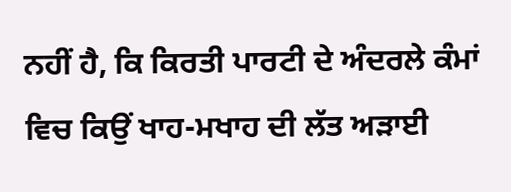ਨਹੀਂ ਹੈ, ਕਿ ਕਿਰਤੀ ਪਾਰਟੀ ਦੇ ਅੰਦਰਲੇ ਕੰਮਾਂ ਵਿਚ ਕਿਉਂ ਖਾਹ-ਮਖਾਹ ਦੀ ਲੱਤ ਅੜਾਈ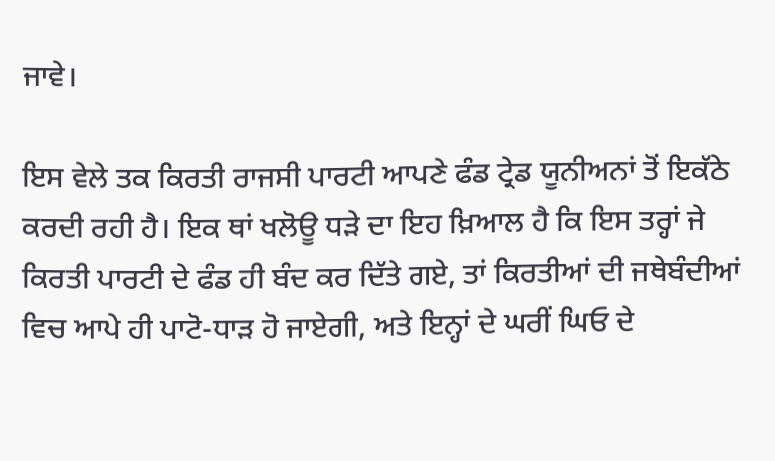ਜਾਵੇ।

ਇਸ ਵੇਲੇ ਤਕ ਕਿਰਤੀ ਰਾਜਸੀ ਪਾਰਟੀ ਆਪਣੇ ਫੰਡ ਟ੍ਰੇਡ ਯੂਨੀਅਨਾਂ ਤੋਂ ਇਕੱਠੇ ਕਰਦੀ ਰਹੀ ਹੈ। ਇਕ ਥਾਂ ਖਲੋਊ ਧੜੇ ਦਾ ਇਹ ਖ਼ਿਆਲ ਹੈ ਕਿ ਇਸ ਤਰ੍ਹਾਂ ਜੇ ਕਿਰਤੀ ਪਾਰਟੀ ਦੇ ਫੰਡ ਹੀ ਬੰਦ ਕਰ ਦਿੱਤੇ ਗਏ, ਤਾਂ ਕਿਰਤੀਆਂ ਦੀ ਜਥੇਬੰਦੀਆਂ ਵਿਚ ਆਪੇ ਹੀ ਪਾਟੋ-ਧਾੜ ਹੋ ਜਾਏਗੀ, ਅਤੇ ਇਨ੍ਹਾਂ ਦੇ ਘਰੀਂ ਘਿਓ ਦੇ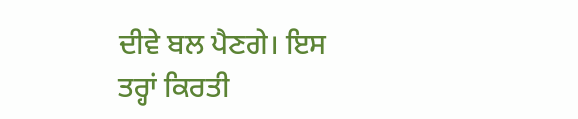ਦੀਵੇ ਬਲ ਪੈਣਗੇ। ਇਸ ਤਰ੍ਹਾਂ ਕਿਰਤੀ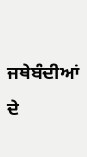ਜਥੇਬੰਦੀਆਂ ਦੇ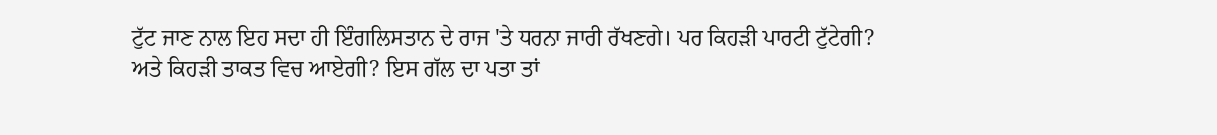ਟੁੱਟ ਜਾਣ ਨਾਲ ਇਹ ਸਦਾ ਹੀ ਇੰਗਲਿਸਤਾਨ ਦੇ ਰਾਜ 'ਤੇ ਧਰਨਾ ਜਾਰੀ ਰੱਖਣਗੇ। ਪਰ ਕਿਹੜੀ ਪਾਰਟੀ ਟੁੱਟੇਗੀ? ਅਤੇ ਕਿਹੜੀ ਤਾਕਤ ਵਿਚ ਆਏਗੀ? ਇਸ ਗੱਲ ਦਾ ਪਤਾ ਤਾਂ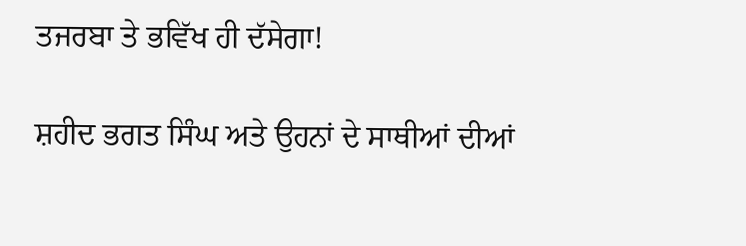ਤਜਰਬਾ ਤੇ ਭਵਿੱਖ ਹੀ ਦੱਸੇਗਾ!

ਸ਼ਹੀਦ ਭਗਤ ਸਿੰਘ ਅਤੇ ਉਹਨਾਂ ਦੇ ਸਾਥੀਆਂ ਦੀਆਂ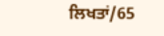ਲਿਖਤਾਂ/65